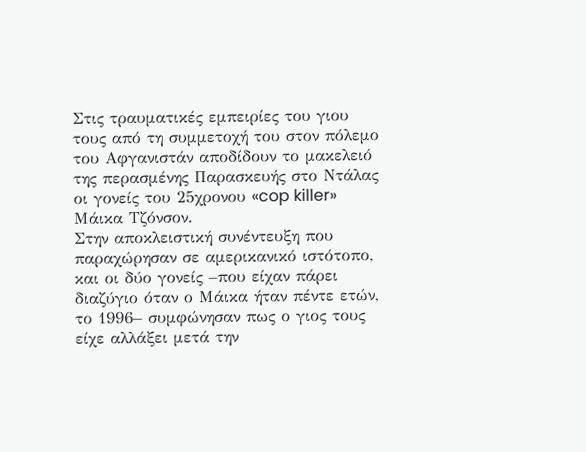Στις τραυματικές εμπειρίες του γιου τους από τη συμμετοχή του στον πόλεμο του Αφγανιστάν αποδίδουν το μακελειό της περασμένης Παρασκευής στο Ντάλας οι γονείς του 25χρονου «cop killer» Μάικα Τζόνσον.
Στην αποκλειστική συνέντευξη που παραχώρησαν σε αμερικανικό ιστότοπο, και οι δύο γονείς –που είχαν πάρει διαζύγιο όταν ο Μάικα ήταν πέντε ετών, το 1996– συμφώνησαν πως ο γιος τους είχε αλλάξει μετά την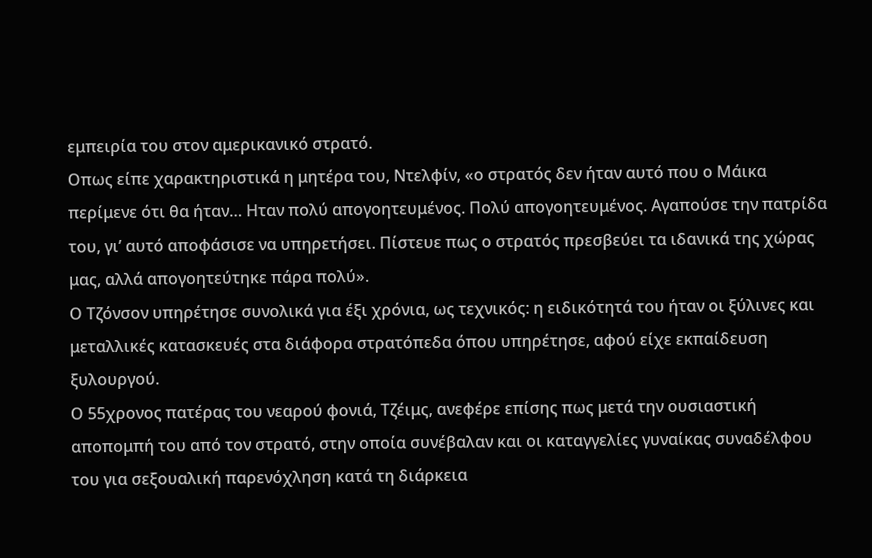εμπειρία του στον αμερικανικό στρατό.
Οπως είπε χαρακτηριστικά η μητέρα του, Ντελφίν, «ο στρατός δεν ήταν αυτό που ο Μάικα περίμενε ότι θα ήταν… Ηταν πολύ απογοητευμένος. Πολύ απογοητευμένος. Αγαπούσε την πατρίδα του, γι’ αυτό αποφάσισε να υπηρετήσει. Πίστευε πως ο στρατός πρεσβεύει τα ιδανικά της χώρας μας, αλλά απογοητεύτηκε πάρα πολύ».
Ο Τζόνσον υπηρέτησε συνολικά για έξι χρόνια, ως τεχνικός: η ειδικότητά του ήταν οι ξύλινες και μεταλλικές κατασκευές στα διάφορα στρατόπεδα όπου υπηρέτησε, αφού είχε εκπαίδευση ξυλουργού.
Ο 55χρονος πατέρας του νεαρού φονιά, Τζέιμς, ανεφέρε επίσης πως μετά την ουσιαστική αποπομπή του από τον στρατό, στην οποία συνέβαλαν και οι καταγγελίες γυναίκας συναδέλφου του για σεξουαλική παρενόχληση κατά τη διάρκεια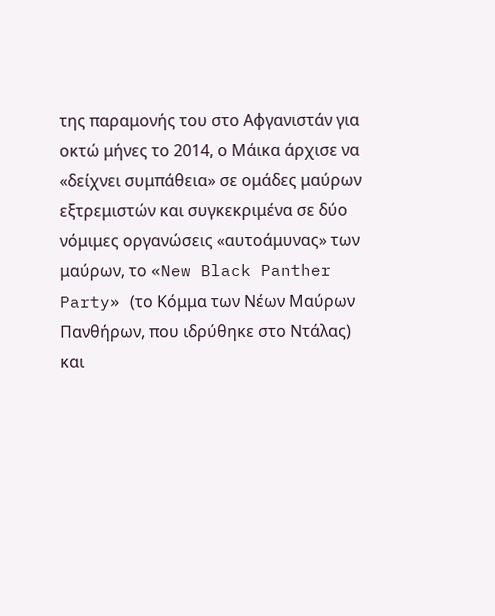της παραμονής του στο Αφγανιστάν για οκτώ μήνες το 2014, ο Μάικα άρχισε να «δείχνει συμπάθεια» σε ομάδες μαύρων εξτρεμιστών και συγκεκριμένα σε δύο νόμιμες οργανώσεις «αυτοάμυνας» των μαύρων, το «New Black Panther Party» (το Κόμμα των Νέων Μαύρων Πανθήρων, που ιδρύθηκε στο Ντάλας) και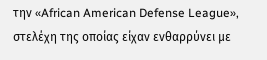την «African American Defense League», στελέχη της οποίας είχαν ενθαρρύνει με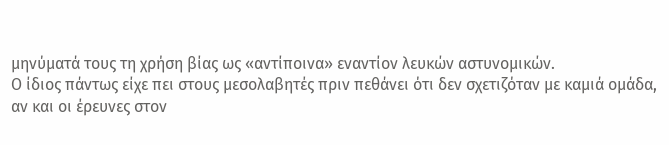μηνύματά τους τη χρήση βίας ως «αντίποινα» εναντίον λευκών αστυνομικών.
Ο ίδιος πάντως είχε πει στους μεσολαβητές πριν πεθάνει ότι δεν σχετιζόταν με καμιά ομάδα, αν και οι έρευνες στον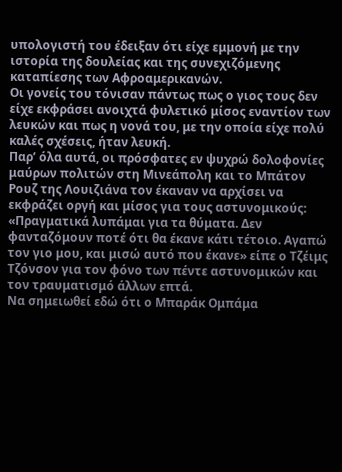υπολογιστή του έδειξαν ότι είχε εμμονή με την ιστορία της δουλείας και της συνεχιζόμενης καταπίεσης των Αφροαμερικανών.
Οι γονείς του τόνισαν πάντως πως ο γιος τους δεν είχε εκφράσει ανοιχτά φυλετικό μίσος εναντίον των λευκών και πως η νονά του, με την οποία είχε πολύ καλές σχέσεις, ήταν λευκή.
Παρ’ όλα αυτά, οι πρόσφατες εν ψυχρώ δολοφονίες μαύρων πολιτών στη Μινεάπολη και το Μπάτον Ρουζ της Λουιζιάνα τον έκαναν να αρχίσει να εκφράζει οργή και μίσος για τους αστυνομικούς: «Πραγματικά λυπάμαι για τα θύματα. Δεν φανταζόμουν ποτέ ότι θα έκανε κάτι τέτοιο. Αγαπώ τον γιο μου, και μισώ αυτό που έκανε» είπε ο Τζέιμς Τζόνσον για τον φόνο των πέντε αστυνομικών και τον τραυματισμό άλλων επτά.
Να σημειωθεί εδώ ότι ο Μπαράκ Ομπάμα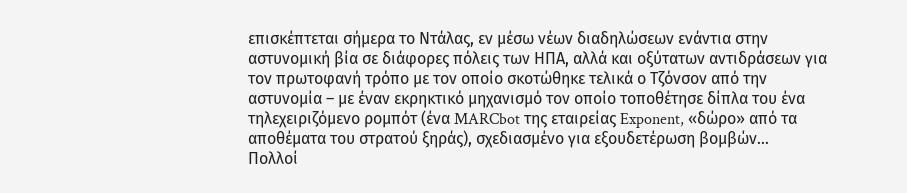επισκέπτεται σήμερα το Ντάλας, εν μέσω νέων διαδηλώσεων ενάντια στην αστυνομική βία σε διάφορες πόλεις των ΗΠΑ, αλλά και οξύτατων αντιδράσεων για τον πρωτοφανή τρόπο με τον οποίο σκοτώθηκε τελικά ο Τζόνσον από την αστυνομία – με έναν εκρηκτικό μηχανισμό τον οποίο τοποθέτησε δίπλα του ένα τηλεχειριζόμενο ρομπότ (ένα MARCbot της εταιρείας Exponent, «δώρο» από τα αποθέματα του στρατού ξηράς), σχεδιασμένο για εξουδετέρωση βομβών…
Πολλοί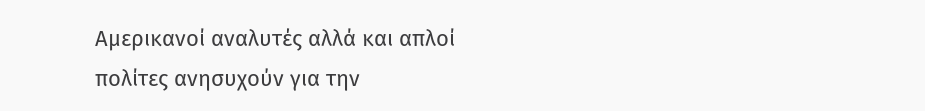Αμερικανοί αναλυτές αλλά και απλοί πολίτες ανησυχούν για την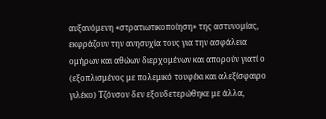αυξανόμενη «στρατιωτικοποίηση» της αστυνομίας, εκφράζουν την ανησυχία τους για την ασφάλεια ομήρων και αθώων διερχομένων και απορούν γιατί ο (εξοπλισμένος με πολεμικό τουφέκι και αλεξίσφαιρο γιλέκο) Τζόνσον δεν εξουδετερώθηκε με άλλα,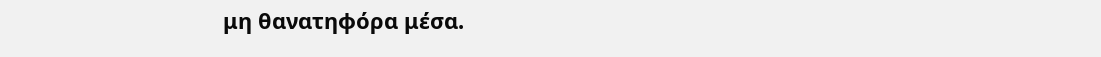μη θανατηφόρα μέσα.